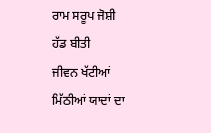ਰਾਮ ਸਰੂਪ ਜੋਸ਼ੀ
ਹੱਡ ਬੀਤੀ
ਜੀਵਨ ਖੱਟੀਆਂ ਮਿੱਠੀਆਂ ਯਾਦਾਂ ਦਾ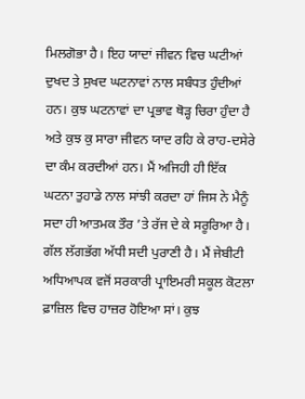ਮਿਲਗੋਭਾ ਹੈ। ਇਹ ਯਾਦਾਂ ਜੀਵਨ ਵਿਚ ਘਟੀਆਂ ਦੁਖਦ ਤੇ ਸੁਖਦ ਘਟਨਾਵਾਂ ਨਾਲ ਸਬੰਧਤ ਹੁੰਦੀਆਂ ਹਨ। ਕੁਝ ਘਟਨਾਵਾਂ ਦਾ ਪ੍ਰਭਾਵ ਥੋੜ੍ਹ ਚਿਰਾ ਹੁੰਦਾ ਹੈ ਅਤੇ ਕੁਝ ਕੁ ਸਾਰਾ ਜੀਵਨ ਯਾਦ ਰਹਿ ਕੇ ਰਾਹ-ਦਸੇਰੇ ਦਾ ਕੰਮ ਕਰਦੀਆਂ ਹਨ। ਮੈਂ ਅਜਿਹੀ ਹੀ ਇੱਕ ਘਟਨਾ ਤੁਹਾਡੇ ਨਾਲ ਸਾਂਝੀ ਕਰਦਾ ਹਾਂ ਜਿਸ ਨੇ ਮੈਨੂੰ ਸਦਾ ਹੀ ਆਤਮਕ ਤੌਰ ’ਤੇ ਰੱਜ ਦੇ ਕੇ ਸਰੂਰਿਆ ਹੈ।
ਗੱਲ ਲੱਗਭੱਗ ਅੱਧੀ ਸਦੀ ਪੁਰਾਣੀ ਹੈ। ਮੈਂ ਜੇਬੀਟੀ ਅਧਿਆਪਕ ਵਜੋਂ ਸਰਕਾਰੀ ਪ੍ਰਾਇਮਰੀ ਸਕੂਲ ਕੋਟਲਾ ਫ਼ਾਜ਼ਿਲ ਵਿਚ ਹਾਜ਼ਰ ਹੋਇਆ ਸਾਂ। ਕੁਝ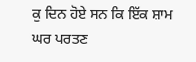ਕੁ ਦਿਨ ਹੋਏ ਸਨ ਕਿ ਇੱਕ ਸ਼ਾਮ ਘਰ ਪਰਤਣ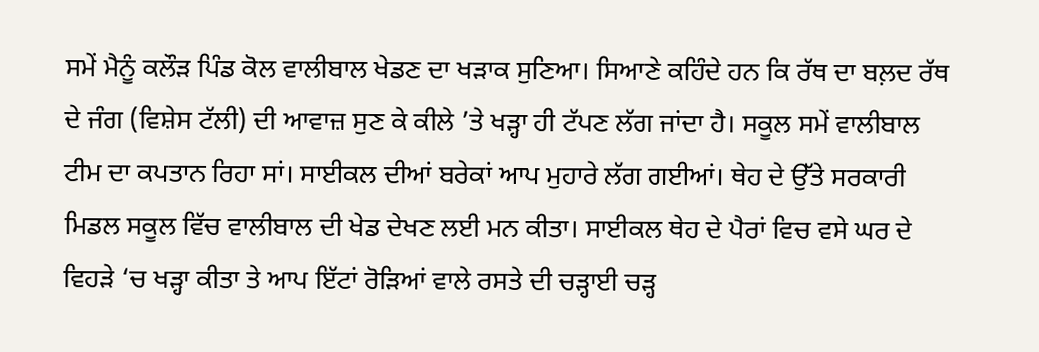ਸਮੇਂ ਮੈਨੂੰ ਕਲੌੜ ਪਿੰਡ ਕੋਲ ਵਾਲੀਬਾਲ ਖੇਡਣ ਦਾ ਖੜਾਕ ਸੁਣਿਆ। ਸਿਆਣੇ ਕਹਿੰਦੇ ਹਨ ਕਿ ਰੱਥ ਦਾ ਬਲ਼ਦ ਰੱਥ ਦੇ ਜੰਗ (ਵਿਸ਼ੇਸ ਟੱਲੀ) ਦੀ ਆਵਾਜ਼ ਸੁਣ ਕੇ ਕੀਲੇ ’ਤੇ ਖੜ੍ਹਾ ਹੀ ਟੱਪਣ ਲੱਗ ਜਾਂਦਾ ਹੈ। ਸਕੂਲ ਸਮੇਂ ਵਾਲੀਬਾਲ ਟੀਮ ਦਾ ਕਪਤਾਨ ਰਿਹਾ ਸਾਂ। ਸਾਈਕਲ ਦੀਆਂ ਬਰੇਕਾਂ ਆਪ ਮੁਹਾਰੇ ਲੱਗ ਗਈਆਂ। ਥੇਹ ਦੇ ਉੱਤੇ ਸਰਕਾਰੀ ਮਿਡਲ ਸਕੂਲ ਵਿੱਚ ਵਾਲੀਬਾਲ ਦੀ ਖੇਡ ਦੇਖਣ ਲਈ ਮਨ ਕੀਤਾ। ਸਾਈਕਲ ਥੇਹ ਦੇ ਪੈਰਾਂ ਵਿਚ ਵਸੇ ਘਰ ਦੇ ਵਿਹੜੇ ‘ਚ ਖੜ੍ਹਾ ਕੀਤਾ ਤੇ ਆਪ ਇੱਟਾਂ ਰੋੜਿਆਂ ਵਾਲੇ ਰਸਤੇ ਦੀ ਚੜ੍ਹਾਈ ਚੜ੍ਹ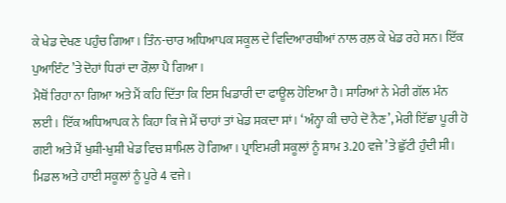ਕੇ ਖੇਡ ਦੇਖਣ ਪਹੁੰਚ ਗਿਆ। ਤਿੰਨ-ਚਾਰ ਅਧਿਆਪਕ ਸਕੂਲ ਦੇ ਵਿਦਿਆਰਥੀਆਂ ਨਾਲ ਰਲ਼ ਕੇ ਖੇਡ ਰਹੇ ਸਨ। ਇੱਕ ਪੁਆਇੰਟ ’ਤੇ ਦੋਹਾਂ ਧਿਰਾਂ ਦਾ ਰੌਲ਼ਾ ਪੈ ਗਿਆ।
ਮੈਥੋਂ ਰਿਹਾ ਨਾ ਗਿਆ ਅਤੇ ਮੈਂ ਕਹਿ ਦਿੱਤਾ ਕਿ ਇਸ ਖਿਡਾਰੀ ਦਾ ਫਾਊਲ ਹੋਇਆ ਹੈ। ਸਾਰਿਆਂ ਨੇ ਮੇਰੀ ਗੱਲ ਮੰਨ ਲਈ। ਇੱਕ ਅਧਿਆਪਕ ਨੇ ਕਿਹਾ ਕਿ ਜੇ ਮੈਂ ਚਾਹਾਂ ਤਾਂ ਖੇਡ ਸਕਦਾ ਸਾਂ। ‘ਅੰਨ੍ਹਾ ਕੀ ਚਾਹੇ ਦੋ ਨੈਣ’, ਮੇਰੀ ਇੱਛਾ ਪੂਰੀ ਹੋ ਗਈ ਅਤੇ ਮੈਂ ਖੁਸ਼ੀ-ਖੁਸ਼ੀ ਖੇਡ ਵਿਚ ਸ਼ਾਮਿਲ ਹੋ ਗਿਆ। ਪ੍ਰਾਇਮਰੀ ਸਕੂਲਾਂ ਨੂੰ ਸ਼ਾਮ 3.20 ਵਜੇ ’ਤੇ ਛੁੱਟੀ ਹੁੰਦੀ ਸੀ। ਮਿਡਲ ਅਤੇ ਹਾਈ ਸਕੂਲਾਂ ਨੂੰ ਪੂਰੇ 4 ਵਜੇ।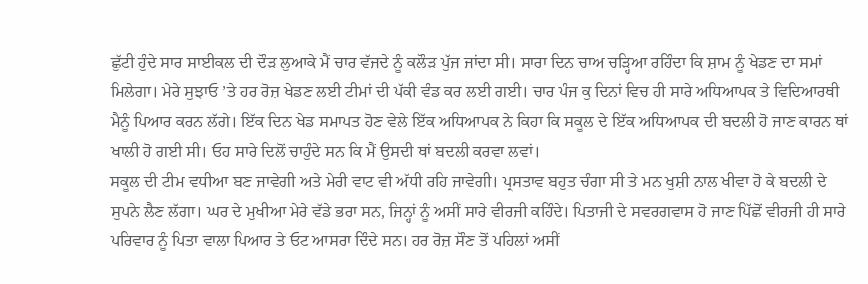ਛੁੱਟੀ ਹੁੰਦੇ ਸਾਰ ਸਾਈਕਲ ਦੀ ਦੌੜ ਲੁਆਕੇ ਮੈਂ ਚਾਰ ਵੱਜਦੇ ਨੂੰ ਕਲੌੜ ਪੁੱਜ ਜਾਂਦਾ ਸੀ। ਸਾਰਾ ਦਿਨ ਚਾਅ ਚੜ੍ਹਿਆ ਰਹਿੰਦਾ ਕਿ ਸ਼ਾਮ ਨੂੰ ਖੇਡਣ ਦਾ ਸਮਾਂ ਮਿਲੇਗਾ। ਮੇਰੇ ਸੁਝਾਓ ’ਤੇ ਹਰ ਰੋਜ਼ ਖੇਡਣ ਲਈ ਟੀਮਾਂ ਦੀ ਪੱਕੀ ਵੰਡ ਕਰ ਲਈ ਗਈ। ਚਾਰ ਪੰਜ ਕੁ ਦਿਨਾਂ ਵਿਚ ਹੀ ਸਾਰੇ ਅਧਿਆਪਕ ਤੇ ਵਿਦਿਆਰਥੀ ਮੈਨੂੰ ਪਿਆਰ ਕਰਨ ਲੱਗੇ। ਇੱਕ ਦਿਨ ਖੇਡ ਸਮਾਪਤ ਹੋਣ ਵੇਲੇ ਇੱਕ ਅਧਿਆਪਕ ਨੇ ਕਿਹਾ ਕਿ ਸਕੂਲ ਦੇ ਇੱਕ ਅਧਿਆਪਕ ਦੀ ਬਦਲੀ ਹੋ ਜਾਣ ਕਾਰਨ ਥਾਂ ਖਾਲੀ ਹੋ ਗਈ ਸੀ। ਓਹ ਸਾਰੇ ਦਿਲੋਂ ਚਾਹੁੰਦੇ ਸਨ ਕਿ ਮੈਂ ਉਸਦੀ ਥਾਂ ਬਦਲੀ ਕਰਵਾ ਲਵਾਂ।
ਸਕੂਲ ਦੀ ਟੀਮ ਵਧੀਆ ਬਣ ਜਾਵੇਗੀ ਅਤੇ ਮੇਰੀ ਵਾਟ ਵੀ ਅੱਧੀ ਰਹਿ ਜਾਵੇਗੀ। ਪ੍ਰਸਤਾਵ ਬਹੁਤ ਚੰਗਾ ਸੀ ਤੇ ਮਨ ਖੁਸ਼ੀ ਨਾਲ ਖੀਵਾ ਹੋ ਕੇ ਬਦਲੀ ਦੇ ਸੁਪਨੇ ਲੈਣ ਲੱਗਾ। ਘਰ ਦੇ ਮੁਖੀਆ ਮੇਰੇ ਵੱਡੇ ਭਰਾ ਸਨ, ਜਿਨ੍ਹਾਂ ਨੂੰ ਅਸੀਂ ਸਾਰੇ ਵੀਰਜੀ ਕਹਿੰਦੇ। ਪਿਤਾਜੀ ਦੇ ਸਵਰਗਵਾਸ ਹੋ ਜਾਣ ਪਿੱਛੋਂ ਵੀਰਜੀ ਹੀ ਸਾਰੇ ਪਰਿਵਾਰ ਨੂੰ ਪਿਤਾ ਵਾਲਾ ਪਿਆਰ ਤੇ ਓਟ ਆਸਰਾ ਦਿੰਦੇ ਸਨ। ਹਰ ਰੋਜ਼ ਸੌਣ ਤੋਂ ਪਹਿਲਾਂ ਅਸੀਂ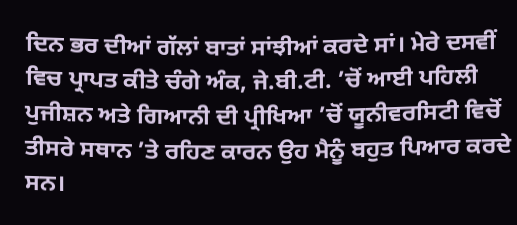ਦਿਨ ਭਰ ਦੀਆਂ ਗੱਲਾਂ ਬਾਤਾਂ ਸਾਂਝੀਆਂ ਕਰਦੇ ਸਾਂ। ਮੇਰੇ ਦਸਵੀਂ ਵਿਚ ਪ੍ਰਾਪਤ ਕੀਤੇ ਚੰਗੇ ਅੰਕ, ਜੇ.ਬੀ.ਟੀ. ’ਚੋਂ ਆਈ ਪਹਿਲੀ ਪੁਜੀਸ਼ਨ ਅਤੇ ਗਿਆਨੀ ਦੀ ਪ੍ਰੀਖਿਆ ’ਚੋਂ ਯੂਨੀਵਰਸਿਟੀ ਵਿਚੋਂ ਤੀਸਰੇ ਸਥਾਨ ’ਤੇ ਰਹਿਣ ਕਾਰਨ ਉਹ ਮੈਨੂੰ ਬਹੁਤ ਪਿਆਰ ਕਰਦੇ ਸਨ।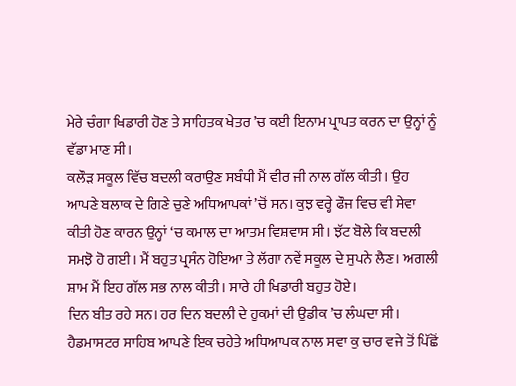ਮੇਰੇ ਚੰਗਾ ਖਿਡਾਰੀ ਹੋਣ ਤੇ ਸਾਹਿਤਕ ਖੇਤਰ ’ਚ ਕਈ ਇਨਾਮ ਪ੍ਰਾਪਤ ਕਰਨ ਦਾ ਉਨ੍ਹਾਂ ਨੂੰ ਵੱਡਾ ਮਾਣ ਸੀ।
ਕਲੌੜ ਸਕੂਲ ਵਿੱਚ ਬਦਲੀ ਕਰਾਉਣ ਸਬੰਧੀ ਮੈਂ ਵੀਰ ਜੀ ਨਾਲ ਗੱਲ ਕੀਤੀ। ਉਹ ਆਪਣੇ ਬਲਾਕ ਦੇ ਗਿਣੇ ਚੁਣੇ ਅਧਿਆਪਕਾਂ ’ਚੋਂ ਸਨ। ਕੁਝ ਵਰ੍ਹੇ ਫੌਜ ਵਿਚ ਵੀ ਸੇਵਾ ਕੀਤੀ ਹੋਣ ਕਾਰਨ ਉਨ੍ਹਾਂ ‘ਚ ਕਮਾਲ ਦਾ ਆਤਮ ਵਿਸ਼ਵਾਸ ਸੀ। ਝੱਟ ਬੋਲੇ ਕਿ ਬਦਲੀ ਸਮਝੋ ਹੋ ਗਈ। ਮੈਂ ਬਹੁਤ ਪ੍ਰਸੰਨ ਹੋਇਆ ਤੇ ਲੱਗਾ ਨਵੇਂ ਸਕੂਲ ਦੇ ਸੁਪਨੇ ਲੈਣ। ਅਗਲੀ ਸ਼ਾਮ ਮੈਂ ਇਹ ਗੱਲ ਸਭ ਨਾਲ ਕੀਤੀ। ਸਾਰੇ ਹੀ ਖਿਡਾਰੀ ਬਹੁਤ ਹੋਏ।
ਦਿਨ ਬੀਤ ਰਹੇ ਸਨ। ਹਰ ਦਿਨ ਬਦਲੀ ਦੇ ਹੁਕਮਾਂ ਦੀ ਉਡੀਕ ’ਚ ਲੰਘਦਾ ਸੀ। ਹੈਡਮਾਸਟਰ ਸਾਹਿਬ ਆਪਣੇ ਇਕ ਚਹੇਤੇ ਅਧਿਆਪਕ ਨਾਲ ਸਵਾ ਕੁ ਚਾਰ ਵਜੇ ਤੋਂ ਪਿੱਛੋਂ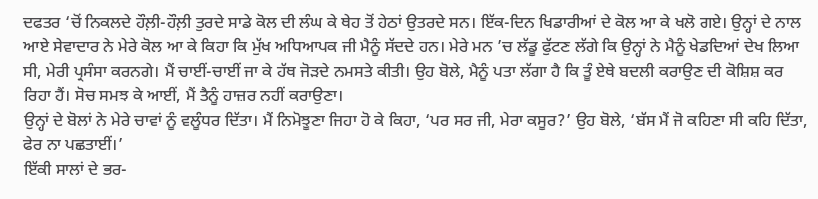ਦਫਤਰ ‘ਚੋਂ ਨਿਕਲਦੇ ਹੌਲ਼ੀ-ਹੌਲ਼ੀ ਤੁਰਦੇ ਸਾਡੇ ਕੋਲ ਦੀ ਲੰਘ ਕੇ ਥੇਹ ਤੋਂ ਹੇਠਾਂ ਉਤਰਦੇ ਸਨ। ਇੱਕ-ਦਿਨ ਖਿਡਾਰੀਆਂ ਦੇ ਕੋਲ ਆ ਕੇ ਖਲੋ ਗਏ। ਉਨ੍ਹਾਂ ਦੇ ਨਾਲ ਆਏ ਸੇਵਾਦਾਰ ਨੇ ਮੇਰੇ ਕੋਲ ਆ ਕੇ ਕਿਹਾ ਕਿ ਮੁੱਖ ਅਧਿਆਪਕ ਜੀ ਮੈਨੂੰ ਸੱਦਦੇ ਹਨ। ਮੇਰੇ ਮਨ ’ਚ ਲੱਡੂ ਫੁੱਟਣ ਲੱਗੇ ਕਿ ਉਨ੍ਹਾਂ ਨੇ ਮੈਨੂੰ ਖੇਡਦਿਆਂ ਦੇਖ ਲਿਆ ਸੀ, ਮੇਰੀ ਪ੍ਰਸੰਸਾ ਕਰਨਗੇ। ਮੈਂ ਚਾਈਂ-ਚਾਈਂ ਜਾ ਕੇ ਹੱਥ ਜੋੜਦੇ ਨਮਸਤੇ ਕੀਤੀ। ਉਹ ਬੋਲੇ, ਮੈਨੂੰ ਪਤਾ ਲੱਗਾ ਹੈ ਕਿ ਤੂੰ ਏਥੇ ਬਦਲੀ ਕਰਾਉਣ ਦੀ ਕੋਸ਼ਿਸ਼ ਕਰ ਰਿਹਾ ਹੈਂ। ਸੋਚ ਸਮਝ ਕੇ ਆਈਂ, ਮੈਂ ਤੈਨੂੰ ਹਾਜ਼ਰ ਨਹੀਂ ਕਰਾਉਣਾ।
ਉਨ੍ਹਾਂ ਦੇ ਬੋਲਾਂ ਨੇ ਮੇਰੇ ਚਾਵਾਂ ਨੂੰ ਵਲੂੰਧਰ ਦਿੱਤਾ। ਮੈਂ ਨਿਮੋਝੂਣਾ ਜਿਹਾ ਹੋ ਕੇ ਕਿਹਾ, ‘ਪਰ ਸਰ ਜੀ, ਮੇਰਾ ਕਸੂਰ?’ ਉਹ ਬੋਲੇ, ‘ਬੱਸ ਮੈਂ ਜੋ ਕਹਿਣਾ ਸੀ ਕਹਿ ਦਿੱਤਾ, ਫੇਰ ਨਾ ਪਛਤਾਈਂ।’
ਇੱਕੀ ਸਾਲਾਂ ਦੇ ਭਰ-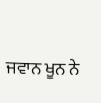ਜਵਾਨ ਖੂਨ ਨੇ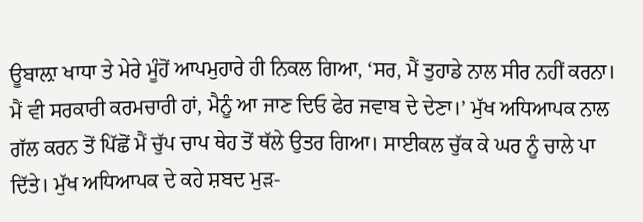ਊਬਾਲ਼ਾ ਖਾਧਾ ਤੇ ਮੇਰੇ ਮੂੰਹੋਂ ਆਪਮੁਹਾਰੇ ਹੀ ਨਿਕਲ ਗਿਆ, ‘ਸਰ, ਮੈਂ ਤੁਹਾਡੇ ਨਾਲ ਸੀਰ ਨਹੀਂ ਕਰਨਾ। ਮੈਂ ਵੀ ਸਰਕਾਰੀ ਕਰਮਚਾਰੀ ਹਾਂ, ਮੈਨੂੰ ਆ ਜਾਣ ਦਿਓ ਫੇਰ ਜਵਾਬ ਦੇ ਦੇਣਾ।’ ਮੁੱਖ ਅਧਿਆਪਕ ਨਾਲ ਗੱਲ ਕਰਨ ਤੋਂ ਪਿੱਛੋਂ ਮੈਂ ਚੁੱਪ ਚਾਪ ਥੇਹ ਤੋਂ ਥੱਲੇ ਉਤਰ ਗਿਆ। ਸਾਈਕਲ ਚੁੱਕ ਕੇ ਘਰ ਨੂੰ ਚਾਲੇ ਪਾ ਦਿੱਤੇ। ਮੁੱਖ ਅਧਿਆਪਕ ਦੇ ਕਹੇ ਸ਼ਬਦ ਮੁੜ-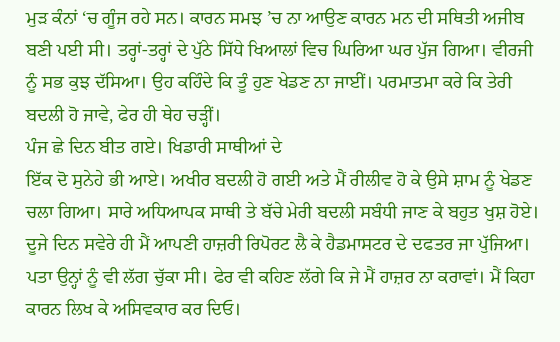ਮੁੜ ਕੰਨਾਂ ‘ਚ ਗੂੰਜ ਰਹੇ ਸਨ। ਕਾਰਨ ਸਮਝ ’ਚ ਨਾ ਆਉਣ ਕਾਰਨ ਮਨ ਦੀ ਸਥਿਤੀ ਅਜੀਬ ਬਣੀ ਪਈ ਸੀ। ਤਰ੍ਹਾਂ-ਤਰ੍ਹਾਂ ਦੇ ਪੁੱਠੇ ਸਿੱਧੇ ਖਿਆਲਾਂ ਵਿਚ ਘਿਰਿਆ ਘਰ ਪੁੱਜ ਗਿਆ। ਵੀਰਜੀ ਨੂੰ ਸਭ ਕੁਝ ਦੱਸਿਆ। ਉਹ ਕਹਿੰਦੇ ਕਿ ਤੂੰ ਹੁਣ ਖੇਡਣ ਨਾ ਜਾਈਂ। ਪਰਮਾਤਮਾ ਕਰੇ ਕਿ ਤੇਰੀ ਬਦਲੀ ਹੋ ਜਾਵੇ, ਫੇਰ ਹੀ ਥੇਹ ਚੜ੍ਹੀਂ।
ਪੰਜ ਛੇ ਦਿਨ ਬੀਤ ਗਏ। ਖਿਡਾਰੀ ਸਾਥੀਆਂ ਦੇ
ਇੱਕ ਦੋ ਸੁਨੇਹੇ ਭੀ ਆਏ। ਅਖੀਰ ਬਦਲੀ ਹੋ ਗਈ ਅਤੇ ਮੈਂ ਰੀਲੀਵ ਹੋ ਕੇ ਉਸੇ ਸ਼ਾਮ ਨੂੰ ਖੇਡਣ ਚਲਾ ਗਿਆ। ਸਾਰੇ ਅਧਿਆਪਕ ਸਾਥੀ ਤੇ ਬੱਚੇ ਮੇਰੀ ਬਦਲੀ ਸਬੰਧੀ ਜਾਣ ਕੇ ਬਹੁਤ ਖੁਸ਼ ਹੋਏ। ਦੂਜੇ ਦਿਨ ਸਵੇਰੇ ਹੀ ਮੈਂ ਆਪਣੀ ਹਾਜ਼ਰੀ ਰਿਪੋਰਟ ਲੈ ਕੇ ਹੈਡਮਾਸਟਰ ਦੇ ਦਫਤਰ ਜਾ ਪੁੱਜਿਆ।
ਪਤਾ ਉਨ੍ਹਾਂ ਨੂੰ ਵੀ ਲੱਗ ਚੁੱਕਾ ਸੀ। ਫੇਰ ਵੀ ਕਹਿਣ ਲੱਗੇ ਕਿ ਜੇ ਮੈਂ ਹਾਜ਼ਰ ਨਾ ਕਰਾਵਾਂ। ਮੈਂ ਕਿਹਾ ਕਾਰਨ ਲਿਖ ਕੇ ਅਸਿਵਕਾਰ ਕਰ ਦਿਓ।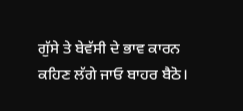ਗੁੱਸੇ ਤੇ ਬੇਵੱਸੀ ਦੇ ਭਾਵ ਕਾਰਨ ਕਹਿਣ ਲੱਗੇ ਜਾਓ ਬਾਹਰ ਬੈਠੋ।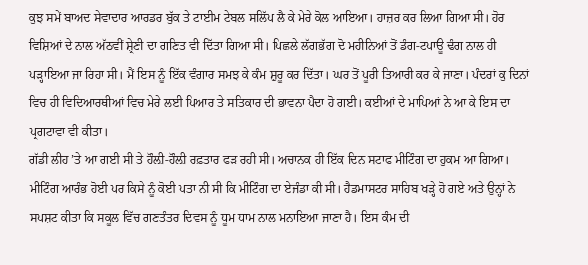ਕੁਝ ਸਮੇਂ ਬਾਅਦ ਸੇਵਾਦਾਰ ਆਰਡਰ ਬੁੱਕ ਤੇ ਟਾਈਮ ਟੇਬਲ ਸਲਿੱਪ ਲੈ ਕੇ ਮੇਰੇ ਕੋਲ ਆਇਆ। ਹਾਜ਼ਰ ਕਰ ਲਿਆ ਗਿਆ ਸੀ। ਹੋਰ ਵਿਸ਼ਿਆਂ ਦੇ ਨਾਲ ਅੱਠਵੀਂ ਸ਼੍ਰੇਣੀ ਦਾ ਗਣਿਤ ਵੀ ਦਿੱਤਾ ਗਿਆ ਸੀ। ਪਿਛਲੇ ਲੱਗਭੱਗ ਦੋ ਮਹੀਨਿਆਂ ਤੋਂ ਡੰਗ-ਟਪਾਊ ਢੰਗ ਨਾਲ ਹੀ ਪੜ੍ਹਾਇਆ ਜਾ ਰਿਹਾ ਸੀ। ਮੈਂ ਇਸ ਨੂੰ ਇੱਕ ਵੰਗਾਰ ਸਮਝ ਕੇ ਕੰਮ ਸ਼ੁਰੂ ਕਰ ਦਿੱਤਾ। ਘਰ ਤੋਂ ਪੂਰੀ ਤਿਆਰੀ ਕਰ ਕੇ ਜਾਣਾ। ਪੰਦਰਾਂ ਕੁ ਦਿਨਾਂ ਵਿਚ ਹੀ ਵਿਦਿਆਰਥੀਆਂ ਵਿਚ ਮੇਰੇ ਲਈ ਪਿਆਰ ਤੇ ਸਤਿਕਾਰ ਦੀ ਭਾਵਨਾ ਪੈਦਾ ਹੋ ਗਈ। ਕਈਆਂ ਦੇ ਮਾਪਿਆਂ ਨੇ ਆ ਕੇ ਇਸ ਦਾ ਪ੍ਰਗਟਾਵਾ ਵੀ ਕੀਤਾ।
ਗੱਡੀ ਲੀਹ ’ਤੇ ਆ ਗਈ ਸੀ ਤੇ ਹੌਲ਼ੀ-ਹੌਲ਼ੀ ਰਫ਼ਤਾਰ ਫੜ ਰਹੀ ਸੀ। ਅਚਾਨਕ ਹੀ ਇੱਕ ਦਿਨ ਸਟਾਫ ਮੀਟਿੰਗ ਦਾ ਹੁਕਮ ਆ ਗਿਆ। ਮੀਟਿੰਗ ਆਰੰਭ ਹੋਈ ਪਰ ਕਿਸੇ ਨੂੰ ਕੋਈ ਪਤਾ ਨੀ ਸੀ ਕਿ ਮੀਟਿੰਗ ਦਾ ਏਜੰਡਾ ਕੀ ਸੀ। ਹੈਡਮਾਸਟਰ ਸਾਹਿਬ ਖੜ੍ਹੇ ਹੋ ਗਏ ਅਤੇ ਉਨ੍ਹਾਂ ਨੇ ਸਪਸ਼ਟ ਕੀਤਾ ਕਿ ਸਕੂਲ ਵਿੱਚ ਗਣਤੰਤਰ ਦਿਵਸ ਨੂੰ ਧੂਮ ਧਾਮ ਨਾਲ ਮਨਾਇਆ ਜਾਣਾ ਹੈ। ਇਸ ਕੰਮ ਦੀ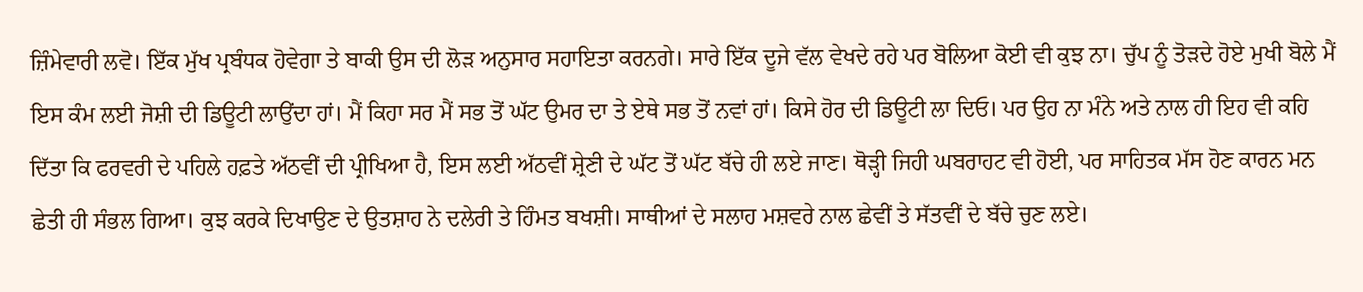ਜ਼ਿੰਮੇਵਾਰੀ ਲਵੋ। ਇੱਕ ਮੁੱਖ ਪ੍ਰਬੰਧਕ ਹੋਵੇਗਾ ਤੇ ਬਾਕੀ ਉਸ ਦੀ ਲੋੜ ਅਨੁਸਾਰ ਸਹਾਇਤਾ ਕਰਨਗੇ। ਸਾਰੇ ਇੱਕ ਦੂਜੇ ਵੱਲ ਵੇਖਦੇ ਰਹੇ ਪਰ ਬੋਲਿਆ ਕੋਈ ਵੀ ਕੁਝ ਨਾ। ਚੁੱਪ ਨੂੰ ਤੋੜਦੇ ਹੋਏ ਮੁਖੀ ਬੋਲੇ ਮੈਂ ਇਸ ਕੰਮ ਲਈ ਜੋਸ਼ੀ ਦੀ ਡਿਊਟੀ ਲਾਉਂਦਾ ਹਾਂ। ਮੈਂ ਕਿਹਾ ਸਰ ਮੈਂ ਸਭ ਤੋਂ ਘੱਟ ਉਮਰ ਦਾ ਤੇ ਏਥੇ ਸਭ ਤੋਂ ਨਵਾਂ ਹਾਂ। ਕਿਸੇ ਹੋਰ ਦੀ ਡਿਊਟੀ ਲਾ ਦਿਓ। ਪਰ ਉਹ ਨਾ ਮੰਨੇ ਅਤੇ ਨਾਲ ਹੀ ਇਹ ਵੀ ਕਹਿ ਦਿੱਤਾ ਕਿ ਫਰਵਰੀ ਦੇ ਪਹਿਲੇ ਹਫ਼ਤੇ ਅੱਠਵੀਂ ਦੀ ਪ੍ਰੀਖਿਆ ਹੈ, ਇਸ ਲਈ ਅੱਠਵੀਂ ਸ਼੍ਰੇਣੀ ਦੇ ਘੱਟ ਤੋਂ ਘੱਟ ਬੱਚੇ ਹੀ ਲਏ ਜਾਣ। ਥੋੜ੍ਹੀ ਜਿਹੀ ਘਬਰਾਹਟ ਵੀ ਹੋਈ, ਪਰ ਸਾਹਿਤਕ ਮੱਸ ਹੋਣ ਕਾਰਨ ਮਨ ਛੇਤੀ ਹੀ ਸੰਭਲ ਗਿਆ। ਕੁਝ ਕਰਕੇ ਦਿਖਾਉਣ ਦੇ ਉਤਸ਼ਾਹ ਨੇ ਦਲੇਰੀ ਤੇ ਹਿੰਮਤ ਬਖਸ਼ੀ। ਸਾਥੀਆਂ ਦੇ ਸਲਾਹ ਮਸ਼ਵਰੇ ਨਾਲ ਛੇਵੀਂ ਤੇ ਸੱਤਵੀਂ ਦੇ ਬੱਚੇ ਚੁਣ ਲਏ।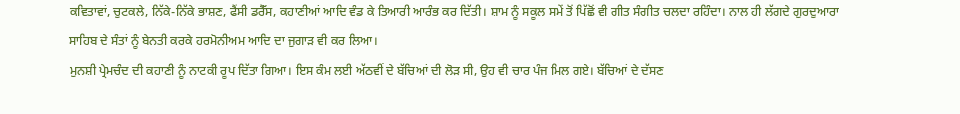ਕਵਿਤਾਵਾਂ, ਚੁਟਕਲੇ, ਨਿੱਕੇ-ਨਿੱਕੇ ਭਾਸ਼ਣ, ਫੈਂਸੀ ਡਰੈੱਸ, ਕਹਾਣੀਆਂ ਆਦਿ ਵੰਡ ਕੇ ਤਿਆਰੀ ਆਰੰਭ ਕਰ ਦਿੱਤੀ। ਸ਼ਾਮ ਨੂੰ ਸਕੂਲ ਸਮੇਂ ਤੋਂ ਪਿੱਛੋਂ ਵੀ ਗੀਤ ਸੰਗੀਤ ਚਲਦਾ ਰਹਿੰਦਾ। ਨਾਲ ਹੀ ਲੱਗਦੇ ਗੁਰਦੁਆਰਾ ਸਾਹਿਬ ਦੇ ਸੰਤਾਂ ਨੂੰ ਬੇਨਤੀ ਕਰਕੇ ਹਰਮੋਨੀਅਮ ਆਦਿ ਦਾ ਜੁਗਾੜ ਵੀ ਕਰ ਲਿਆ।
ਮੁਨਸ਼ੀ ਪ੍ਰੇਮਚੰਦ ਦੀ ਕਹਾਣੀ ਨੂੰ ਨਾਟਕੀ ਰੂਪ ਦਿੱਤਾ ਗਿਆ। ਇਸ ਕੰਮ ਲਈ ਅੱਠਵੀਂ ਦੇ ਬੱਚਿਆਂ ਦੀ ਲੋੜ ਸੀ, ਉਹ ਵੀ ਚਾਰ ਪੰਜ ਮਿਲ ਗਏ। ਬੱਚਿਆਂ ਦੇ ਦੱਸਣ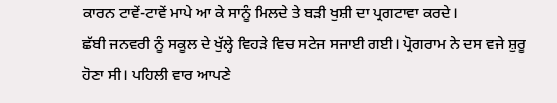ਕਾਰਨ ਟਾਵੇਂ-ਟਾਵੇਂ ਮਾਪੇ ਆ ਕੇ ਸਾਨੂੰ ਮਿਲਦੇ ਤੇ ਬੜੀ ਖੁਸ਼ੀ ਦਾ ਪ੍ਰਗਟਾਵਾ ਕਰਦੇ।
ਛੱਬੀ ਜਨਵਰੀ ਨੂੰ ਸਕੂਲ ਦੇ ਖੁੱਲ੍ਹੇ ਵਿਹੜੇ ਵਿਚ ਸਟੇਜ ਸਜਾਈ ਗਈ। ਪ੍ਰੋਗਰਾਮ ਨੇ ਦਸ ਵਜੇ ਸ਼ੁਰੂ ਹੋਣਾ ਸੀ। ਪਹਿਲੀ ਵਾਰ ਆਪਣੇ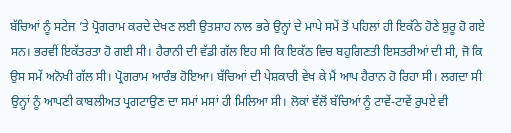ਬੱਚਿਆਂ ਨੂੰ ਸਟੇਜ ’ਤੇ ਪ੍ਰੋਗਰਾਮ ਕਰਦੇ ਦੇਖਣ ਲਈ ਉਤਸ਼ਾਹ ਨਾਲ ਭਰੇ ਉਨ੍ਹਾਂ ਦੇ ਮਾਪੇ ਸਮੇਂ ਤੋਂ ਪਹਿਲਾਂ ਹੀ ਇਕੱਠੇ ਹੋਣੇ ਸ਼ੁਰੂ ਹੋ ਗਏ ਸਨ। ਭਰਵੀਂ ਇਕੱਤਰਤਾ ਹੋ ਗਈ ਸੀ। ਹੈਰਾਨੀ ਦੀ ਵੱਡੀ ਗੱਲ ਇਹ ਸੀ ਕਿ ਇਕੱਠ ਵਿਚ ਬਹੁਗਿਣਤੀ ਇਸਤਰੀਆਂ ਦੀ ਸੀ, ਜੋ ਕਿ ਉਸ ਸਮੇਂ ਅਨੋਖੀ ਗੱਲ ਸੀ। ਪ੍ਰੋਗਰਾਮ ਆਰੰਭ ਹੋਇਆ। ਬੱਚਿਆਂ ਦੀ ਪੇਸ਼ਕਾਰੀ ਵੇਖ ਕੇ ਮੈਂ ਆਪ ਹੈਰਾਨ ਹੋ ਰਿਹਾ ਸੀ। ਲਗਦਾ ਸੀ ਉਨ੍ਹਾਂ ਨੂੰ ਆਪਣੀ ਕਾਬਲੀਅਤ ਪ੍ਰਗਟਾਉਣ ਦਾ ਸਮਾਂ ਮਸਾਂ ਹੀ ਮਿਲਿਆ ਸੀ। ਲੋਕਾਂ ਵੱਲੋਂ ਬੱਚਿਆਂ ਨੂੰ ਟਾਵੇਂ-ਟਾਵੇਂ ਰੁਪਏ ਵੀ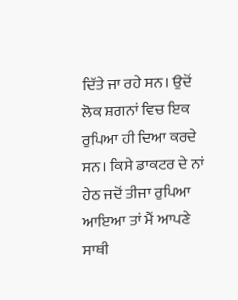ਦਿੱਤੇ ਜਾ ਰਹੇ ਸਨ। ਉਦੋਂ ਲੋਕ ਸ਼ਗਨਾਂ ਵਿਚ ਇਕ ਰੁਪਿਆ ਹੀ ਦਿਆ ਕਰਦੇ ਸਨ। ਕਿਸੇ ਡਾਕਟਰ ਦੇ ਨਾਂ ਹੇਠ ਜਦੋਂ ਤੀਜਾ ਰੁਪਿਆ ਆਇਆ ਤਾਂ ਮੈਂ ਆਪਣੇ ਸਾਥੀ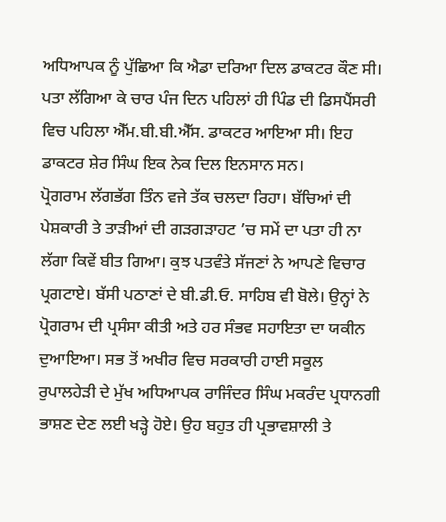ਅਧਿਆਪਕ ਨੂੰ ਪੁੱਛਿਆ ਕਿ ਐਡਾ ਦਰਿਆ ਦਿਲ ਡਾਕਟਰ ਕੌਣ ਸੀ। ਪਤਾ ਲੱਗਿਆ ਕੇ ਚਾਰ ਪੰਜ ਦਿਨ ਪਹਿਲਾਂ ਹੀ ਪਿੰਡ ਦੀ ਡਿਸਪੈਂਸਰੀ ਵਿਚ ਪਹਿਲਾ ਐੱਮ.ਬੀ.ਬੀ.ਐੱਸ. ਡਾਕਟਰ ਆਇਆ ਸੀ। ਇਹ ਡਾਕਟਰ ਸ਼ੇਰ ਸਿੰਘ ਇਕ ਨੇਕ ਦਿਲ ਇਨਸਾਨ ਸਨ।
ਪ੍ਰੋਗਰਾਮ ਲੱਗਭੱਗ ਤਿੰਨ ਵਜੇ ਤੱਕ ਚਲਦਾ ਰਿਹਾ। ਬੱਚਿਆਂ ਦੀ ਪੇਸ਼ਕਾਰੀ ਤੇ ਤਾੜੀਆਂ ਦੀ ਗੜਗੜਾਹਟ ’ਚ ਸਮੇਂ ਦਾ ਪਤਾ ਹੀ ਨਾ ਲੱਗਾ ਕਿਵੇਂ ਬੀਤ ਗਿਆ। ਕੁਝ ਪਤਵੰਤੇ ਸੱਜਣਾਂ ਨੇ ਆਪਣੇ ਵਿਚਾਰ ਪ੍ਰਗਟਾਏ। ਬੱਸੀ ਪਠਾਣਾਂ ਦੇ ਬੀ.ਡੀ.ਓ. ਸਾਹਿਬ ਵੀ ਬੋਲੇ। ਉਨ੍ਹਾਂ ਨੇ ਪ੍ਰੋਗਰਾਮ ਦੀ ਪ੍ਰਸੰਸਾ ਕੀਤੀ ਅਤੇ ਹਰ ਸੰਭਵ ਸਹਾਇਤਾ ਦਾ ਯਕੀਨ ਦੁਆਇਆ। ਸਭ ਤੋਂ ਅਖੀਰ ਵਿਚ ਸਰਕਾਰੀ ਹਾਈ ਸਕੂਲ ਰੁਪਾਲਹੇੜੀ ਦੇ ਮੁੱਖ ਅਧਿਆਪਕ ਰਾਜਿੰਦਰ ਸਿੰਘ ਮਕਰੰਦ ਪ੍ਰਧਾਨਗੀ ਭਾਸ਼ਣ ਦੇਣ ਲਈ ਖੜ੍ਹੇ ਹੋਏ। ਉਹ ਬਹੁਤ ਹੀ ਪ੍ਰਭਾਵਸ਼ਾਲੀ ਤੇ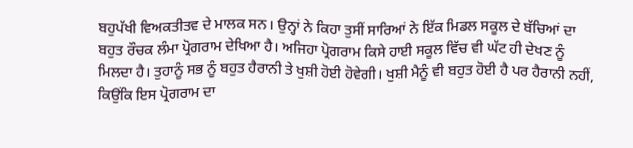ਬਹੁਪੱਖੀ ਵਿਅਕਤੀਤਵ ਦੇ ਮਾਲਕ ਸਨ। ਉਨ੍ਹਾਂ ਨੇ ਕਿਹਾ ਤੁਸੀਂ ਸਾਰਿਆਂ ਨੇ ਇੱਕ ਮਿਡਲ ਸਕੂਲ ਦੇ ਬੱਚਿਆਂ ਦਾ ਬਹੁਤ ਰੌਚਕ ਲੰਮਾ ਪ੍ਰੋਗਰਾਮ ਦੇਖਿਆ ਹੈ। ਅਜਿਹਾ ਪ੍ਰੋਗਰਾਮ ਕਿਸੇ ਹਾਈ ਸਕੂਲ ਵਿੱਚ ਵੀ ਘੱਟ ਹੀ ਦੇਖਣ ਨੂੰ ਮਿਲਦਾ ਹੈ। ਤੁਹਾਨੂੰ ਸਭ ਨੂੰ ਬਹੁਤ ਹੈਰਾਨੀ ਤੇ ਖੁਸ਼ੀ ਹੋਈ ਹੋਵੇਗੀ। ਖੁਸ਼ੀ ਮੈਨੂੰ ਵੀ ਬਹੁਤ ਹੋਈ ਹੈ ਪਰ ਹੈਰਾਨੀ ਨਹੀਂ, ਕਿਉਂਕਿ ਇਸ ਪ੍ਰੋਗਰਾਮ ਦਾ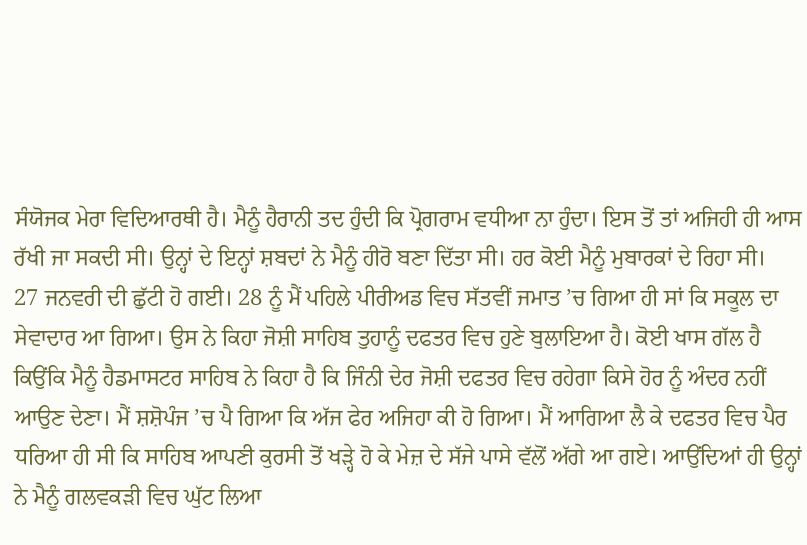ਸੰਯੋਜਕ ਮੇਰਾ ਵਿਦਿਆਰਥੀ ਹੈ। ਮੈਨੂੰ ਹੈਰਾਨੀ ਤਦ ਹੁੰਦੀ ਕਿ ਪ੍ਰੋਗਰਾਮ ਵਧੀਆ ਨਾ ਹੁੰਦਾ। ਇਸ ਤੋਂ ਤਾਂ ਅਜਿਹੀ ਹੀ ਆਸ ਰੱਖੀ ਜਾ ਸਕਦੀ ਸੀ। ਉਨ੍ਹਾਂ ਦੇ ਇਨ੍ਹਾਂ ਸ਼ਬਦਾਂ ਨੇ ਮੈਨੂੰ ਹੀਰੋ ਬਣਾ ਦਿੱਤਾ ਸੀ। ਹਰ ਕੋਈ ਮੈਨੂੰ ਮੁਬਾਰਕਾਂ ਦੇ ਰਿਹਾ ਸੀ।
27 ਜਨਵਰੀ ਦੀ ਛੁੱਟੀ ਹੋ ਗਈ। 28 ਨੂੰ ਮੈਂ ਪਹਿਲੇ ਪੀਰੀਅਡ ਵਿਚ ਸੱਤਵੀਂ ਜਮਾਤ ’ਚ ਗਿਆ ਹੀ ਸਾਂ ਕਿ ਸਕੂਲ ਦਾ ਸੇਵਾਦਾਰ ਆ ਗਿਆ। ਉਸ ਨੇ ਕਿਹਾ ਜੋਸ਼ੀ ਸਾਹਿਬ ਤੁਹਾਨੂੰ ਦਫਤਰ ਵਿਚ ਹੁਣੇ ਬੁਲਾਇਆ ਹੈ। ਕੋਈ ਖਾਸ ਗੱਲ ਹੈ ਕਿਉਂਕਿ ਮੈਨੂੰ ਹੈਡਮਾਸਟਰ ਸਾਹਿਬ ਨੇ ਕਿਹਾ ਹੈ ਕਿ ਜਿੰਨੀ ਦੇਰ ਜੋਸ਼ੀ ਦਫਤਰ ਵਿਚ ਰਹੇਗਾ ਕਿਸੇ ਹੋਰ ਨੂੰ ਅੰਦਰ ਨਹੀਂ ਆਉਣ ਦੇਣਾ। ਮੈਂ ਸ਼ਸ਼ੋਪੰਜ ’ਚ ਪੈ ਗਿਆ ਕਿ ਅੱਜ ਫੇਰ ਅਜਿਹਾ ਕੀ ਹੋ ਗਿਆ। ਮੈਂ ਆਗਿਆ ਲੈ ਕੇ ਦਫਤਰ ਵਿਚ ਪੈਰ ਧਰਿਆ ਹੀ ਸੀ ਕਿ ਸਾਹਿਬ ਆਪਣੀ ਕੁਰਸੀ ਤੋਂ ਖੜ੍ਹੇ ਹੋ ਕੇ ਮੇਜ਼ ਦੇ ਸੱਜੇ ਪਾਸੇ ਵੱਲੋਂ ਅੱਗੇ ਆ ਗਏ। ਆਉਂਦਿਆਂ ਹੀ ਉਨ੍ਹਾਂ ਨੇ ਮੈਨੂੰ ਗਲਵਕੜੀ ਵਿਚ ਘੁੱਟ ਲਿਆ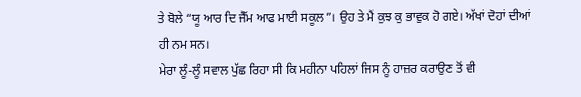ਤੇ ਬੋਲੇ “ਯੂ ਆਰ ਦਿ ਜੈੱਮ ਆਫ ਮਾਈ ਸਕੂਲ”। ਉਹ ਤੇ ਮੈਂ ਕੁਝ ਕੁ ਭਾਵੁਕ ਹੋ ਗਏ। ਅੱਖਾਂ ਦੋਹਾਂ ਦੀਆਂ ਹੀ ਨਮ ਸਨ।
ਮੇਰਾ ਲੂੰ-ਲੂੰ ਸਵਾਲ ਪੁੱਛ ਰਿਹਾ ਸੀ ਕਿ ਮਹੀਨਾ ਪਹਿਲਾਂ ਜਿਸ ਨੂੰ ਹਾਜ਼ਰ ਕਰਾਉਣ ਤੋਂ ਵੀ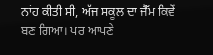ਨਾਂਹ ਕੀਤੀ ਸੀ, ਅੱਜ ਸਕੂਲ ਦਾ ਜੈੱਮ ਕਿਵੇਂ ਬਣ ਗਿਆ। ਪਰ ਆਪਣੇ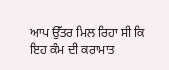ਆਪ ਉੱਤਰ ਮਿਲ ਰਿਹਾ ਸੀ ਕਿ ਇਹ ਕੰਮ ਦੀ ਕਰਾਮਾਤ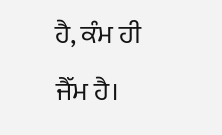ਹੈ, ਕੰਮ ਹੀ ਜੈੱਮ ਹੈ।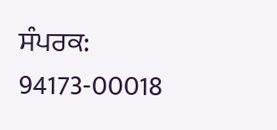ਸੰਪਰਕ: 94173-00018